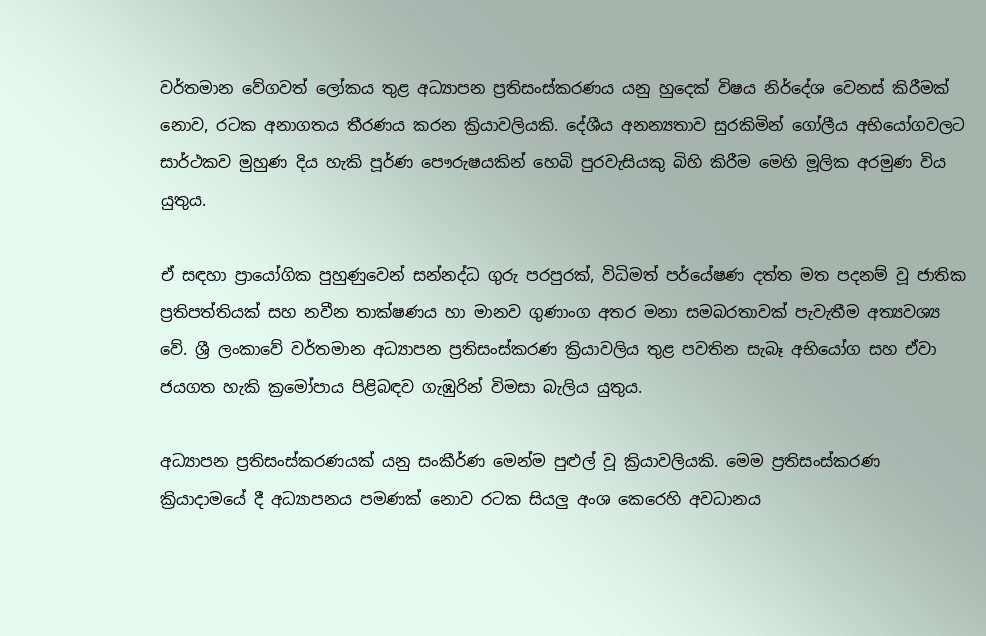වර්තමාන වේගවත් ලෝකය තුළ අධ්‍යාපන ප්‍රතිසංස්කරණය යනු හුදෙක් විෂය නිර්දේශ වෙනස් කිරීමක් නොව, රටක අනාගතය තීරණය කරන ක්‍රියාවලියකි. දේශීය අනන්‍යතාව සුරකිමින් ගෝලීය අභියෝගවලට සාර්ථකව මුහුණ දිය හැකි පූර්ණ පෞරුෂයකින් හෙබි පුරවැසියකු බිහි කිරීම මෙහි මූලික අරමුණ විය යුතුය.

ඒ සඳහා ප්‍රායෝගික පුහුණුවෙන් සන්නද්ධ ගුරු පරපුරක්, විධිමත් පර්‌යේෂණ දත්ත මත පදනම් වූ ජාතික ප්‍රතිපත්තියක් සහ නවීන තාක්ෂණය හා මානව ගුණාංග අතර මනා සමබරතාවක් පැවැතීම අත්‍යවශ්‍ය වේ. ශ්‍රී ලංකාවේ වර්තමාන අධ්‍යාපන ප්‍රතිසංස්කරණ ක්‍රියාවලිය තුළ පවතින සැබෑ අභියෝග සහ ඒවා ජයගත හැකි ක්‍රමෝපාය පිළිබඳව ගැඹුරින් විමසා බැලිය යුතුය.

අධ්‍යාපන ප්‍රතිසංස්කරණයක් යනු සංකීර්ණ මෙන්ම පුළුල් වූ ක්‍රියාවලියකි. මෙම ප්‍රතිසංස්කරණ ක්‍රියාදාමයේ දී අධ්‍යාපනය පමණක් නොව රටක සියලු‍ අංශ කෙරෙහි අවධානය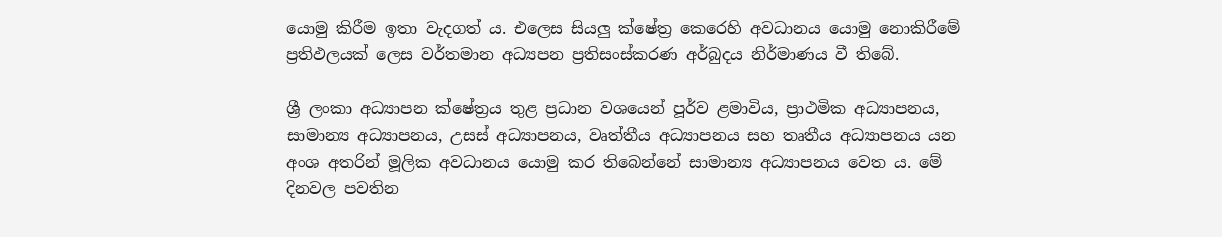යොමු කිරීම ඉතා වැදගත් ය. එලෙස සියලු‍ ක්ෂේත්‍ර කෙරෙහි අවධානය යොමු නොකිරීමේ ප්‍රතිඵලයක් ලෙස වර්තමාන අධ්‍යපන ප්‍රතිසංස්කරණ අර්බුදය නිර්මාණය වී තිබේ.

ශ්‍රී ලංකා අධ්‍යාපන ක්ෂේත්‍රය තුළ ප්‍රධාන වශයෙන් පූර්ව ළමාවිය, ප්‍රාථමික අධ්‍යාපනය, සාමාන්‍ය අධ්‍යාපනය, උසස් අධ්‍යාපනය, වෘත්තීය අධ්‍යාපනය සහ තෘතීය අධ්‍යාපනය යන අංශ අතරින් මූලික අවධානය යොමු කර තිබෙන්නේ සාමාන්‍ය අධ්‍යාපනය වෙත ය. මේ දිනවල පවතින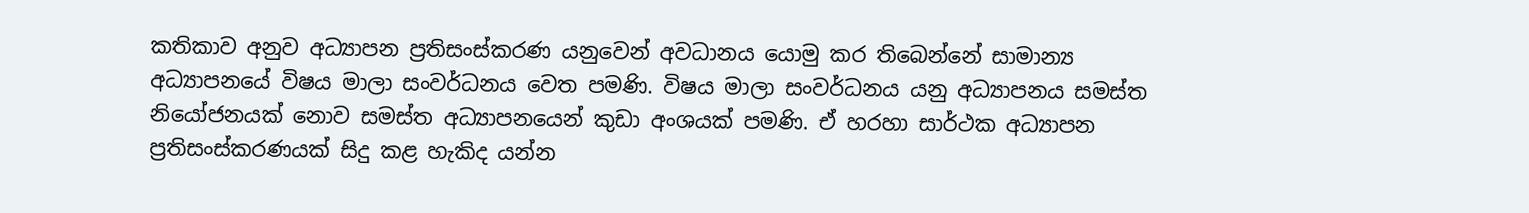කතිකාව අනුව අධ්‍යාපන ප්‍රතිසංස්කරණ යනුවෙන් අවධානය යොමු කර තිබෙන්නේ සාමාන්‍ය අධ්‍යාපනයේ විෂය මාලා සංවර්ධනය වෙත පමණි. විෂය මාලා සංවර්ධනය යනු අධ්‍යාපනය සමස්ත නියෝජනයක් නොව සමස්ත අධ්‍යාපනයෙන් කුඩා අංශයක් පමණි. ඒ හරහා සාර්ථක අධ්‍යාපන ප්‍රතිසංස්කරණයක් සිදු කළ හැකිද යන්න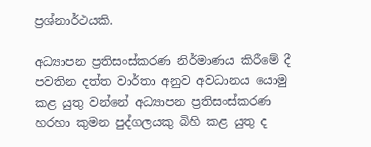ප්‍රශ්නාර්ථයකි.

අධ්‍යාපන ප්‍රතිසංස්කරණ නිර්මාණය කිරීමේ දී පවතින දත්ත වාර්තා අනුව අවධානය යොමු කළ යුතු වන්නේ අධ්‍යාපන ප්‍රතිසංස්කරණ හරහා කුමන පුද්ගලයකු බිහි කළ යුතු ද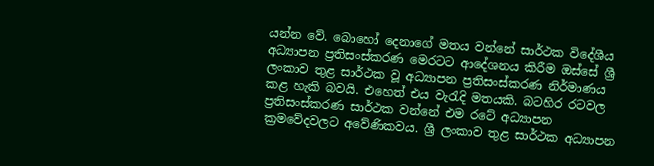යන්න වේ. බොහෝ දෙනාගේ මතය වන්නේ සාර්ථක විදේශීය අධ්‍යාපන ප්‍රතිසංස්කරණ මෙරටට ආදේශනය කිරීම ඔස්සේ ශ්‍රී ලංකාව තුළ සාර්ථක වූ අධ්‍යාපන ප්‍රතිසංස්කරණ නිර්මාණය කළ හැකි බවයි. එහෙත් එය වැරැදි මතයකි. බටහිර රටවල ප්‍රතිසංස්කරණ සාර්ථක වන්නේ එම රටේ අධ්‍යාපන ක්‍රමවේදවලට අවේණිකවය. ශ්‍රී ලංකාව තුළ සාර්ථක අධ්‍යාපන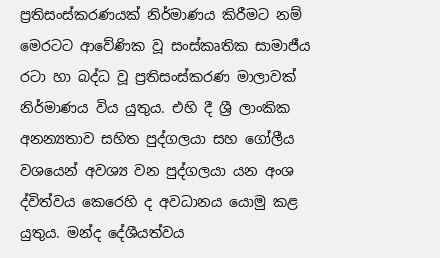ප්‍රතිසංස්කරණයක් නිර්මාණය කිරීමට නම් මෙරටට ආවේණික වූ සංස්කෘතික සාමාජීය රටා හා බද්ධ වූ ප්‍රතිසංස්කරණ මාලාවක් නිර්මාණය විය යුතුය. එහි දී ශ්‍රී ලාංකික අනන්‍යතාව සහිත පුද්ගලයා සහ ගෝලීය වශයෙන් අවශ්‍ය වන පුද්ගලයා යන අංශ ද්විත්වය කෙරෙහි ද අවධානය යොමු කළ යුතුය. මන්ද දේශීයත්වය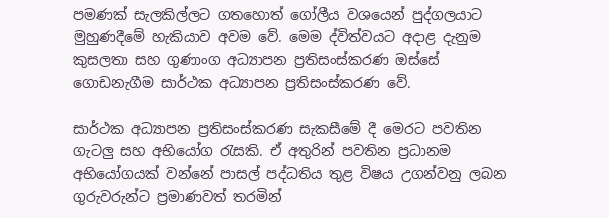පමණක් සැලකිල්ලට ගතහොත් ගෝලීය වශයෙන් පුද්ගලයාට මුහුණදීමේ හැකියාව අවම වේ. මෙම ද්විත්වයට අදාළ දැනුම කුසලතා සහ ගුණාංග අධ්‍යාපන ප්‍රතිසංස්කරණ ඔස්සේ ගොඩනැගීම සාර්ථක අධ්‍යාපන ප්‍රතිසංස්කරණ වේ.

සාර්ථක අධ්‍යාපන ප්‍රතිසංස්කරණ සැකසීමේ දී මෙරට පවතින ගැටලු‍ සහ අභියෝග රැසකි. ඒ අතුරින් පවතින ප්‍රධානම අභියෝගයක් වන්නේ පාසල් පද්ධතිය තුළ විෂය උගන්වනු ලබන ගුරුවරුන්ට ප්‍රමාණවත් තරමින්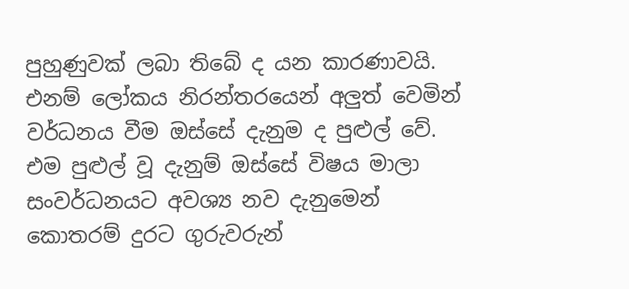පුහුණුවක් ලබා තිබේ ද යන කාරණාවයි. එනම් ලෝකය නිරන්තරයෙන් අලු‍ත් වෙමින් වර්ධනය වීම ඔස්සේ දැනුම ද පුළුල් වේ. එම පුළුල් වූ දැනුම් ඔස්සේ විෂය මාලා සංවර්ධනයට අවශ්‍ය නව දැනුමෙන් කොතරම් දුරට ගුරුවරුන්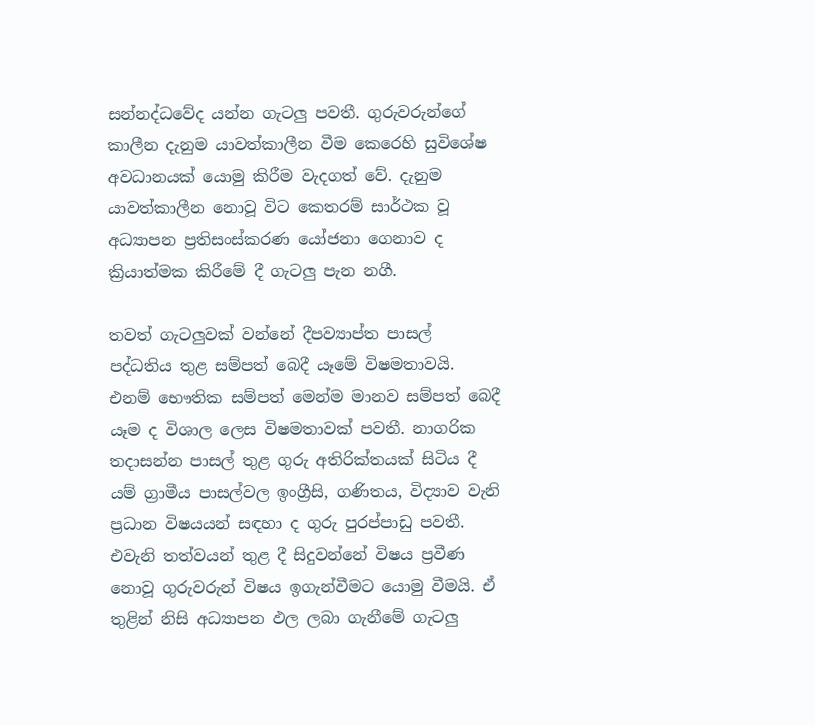සන්නද්ධවේද යන්න ගැටලු‍ පවතී. ගුරුවරුන්ගේ කාලීන දැනුම යාවත්කාලීන වීම කෙරෙහි සුවිශේෂ අවධානයක් යොමු කිරීම වැදගත් වේ. දැනුම යාවත්කාලීන නොවූ විට කෙතරම් සාර්ථක වූ අධ්‍යාපන ප්‍රතිසංස්කරණ යෝජනා ගෙනාව ද ක්‍රියාත්මක කිරීමේ දී ගැටලු‍ පැන නගී.

තවත් ගැටලු‍වක් වන්නේ දීපව්‍යාප්ත පාසල් පද්ධතිය තුළ සම්පත් බෙදී යෑමේ විෂමතාවයි. එනම් භෞතික සම්පත් මෙන්ම මානව සම්පත් බෙදී යෑම ද විශාල ලෙස විෂමතාවක් පවතී. නාගරික තදාසන්න පාසල් තුළ ගුරු අතිරික්තයක් සිටිය දී යම් ග්‍රාමීය පාසල්වල ඉංග්‍රීසි, ගණිතය, විද්‍යාව වැනි ප්‍රධාන විෂයයන් සඳහා ද ගුරු පුරප්පාඩු පවතී. එවැනි තත්වයන් තුළ දී සිදුවන්නේ විෂය ප්‍රවීණ නොවූ ගුරුවරුන් විෂය ඉගැන්වීමට යොමු වීමයි. ඒ තුළින් නිසි අධ්‍යාපන ඵල ලබා ගැනීමේ ගැටලු‍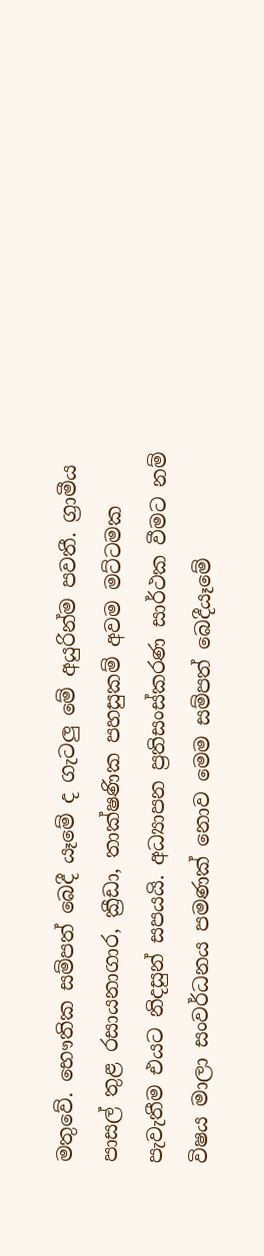මතුවේ. භෞතික සම්පත් බෙදී යෑමේ ද ගැටලු‍ මේ අයුරින්ම පවතී. ග්‍රාමීය පාසල් තුළ රසායනාගාර, ක්‍රීඩා, තාක්ෂණික පහසුකම් අවම මට්ටමක පැවැතීම එයට නිදසුන් සපයයි. අධ්‍යාපන ප්‍රතිසංස්කරණ සාර්ථක වීමට නම් විෂය මාලා සංවර්ධනය පමණක් නොව මෙම සම්පත් බෙදීයෑමේ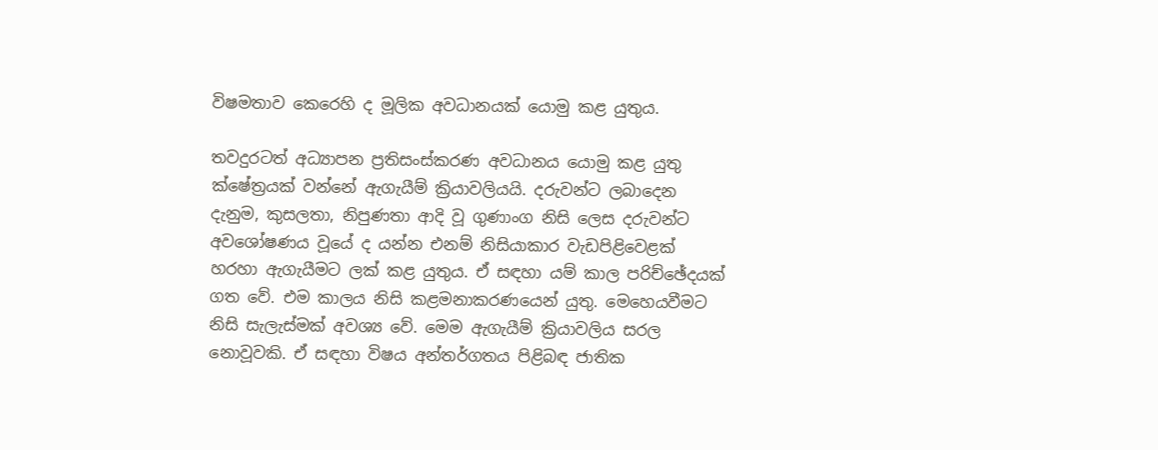විෂමතාව කෙරෙහි ද මූලික අවධානයක් යොමු කළ යුතුය.

තවදුරටත් අධ්‍යාපන ප්‍රතිසංස්කරණ අවධානය යොමු කළ යුතු ක්ෂේත්‍රයක් වන්නේ ඇගැයීම් ක්‍රියාවලියයි. දරුවන්ට ලබාදෙන දැනුම, කුසලතා, නිපුණතා ආදි වූ ගුණාංග නිසි ලෙස දරුවන්ට අවශෝෂණය වූයේ ද යන්න එනම් නිසියාකාර වැඩපිළිවෙළක් හරහා ඇගැයීමට ලක් කළ යුතුය. ඒ සඳහා යම් කාල පරිච්ඡේදයක් ගත වේ. එම කාලය නිසි කළමනාකරණයෙන් යුතු. මෙහෙයවීමට නිසි සැලැස්මක් අවශ්‍ය වේ. මෙම ඇගැයීම් ක්‍රියාවලිය සරල නොවූවකි. ඒ සඳහා විෂය අන්තර්ගතය පිළිබඳ ජාතික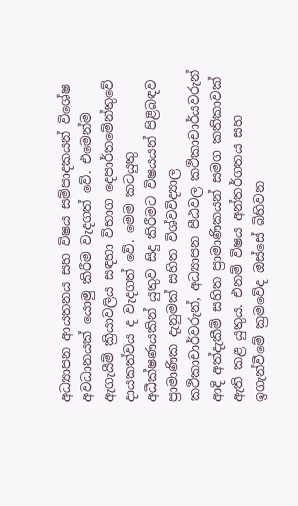අධ්‍යාපන ආයතනය සහ විෂය සම්පාදකයන් විශේෂ අවධානයක් යොමු කිරීම වැදගත් වේ. එමෙන්ම ඇගැයීම් ක්‍රියාවලිය සඳහා විභාග දෙපාර්තමේන්තුවේ දායකත්වය ද වැදගත් වේ. මෙම කටයුතු අධීක්ෂණයකින් යුතුව සිදු කිරීමට විෂයයන් පිළිබඳව ප්‍රාමාණික දැනුමක් සහිත විශ්වවිද්‍යාල කථිකාචාර්වරුන්, අධ්‍යාපන පීඨවල කථිකාචාර්යවරුන් ආදි අත්දැකීම් සහිත ප්‍රාමාණිකයන් සමග කතිකාවක් ඇති කළ යුතුය. එනම් විෂය අන්තර්ගතය සහ ඉගැන්වීමේ ක්‍රමවේද ඔස්සේ බිහිවන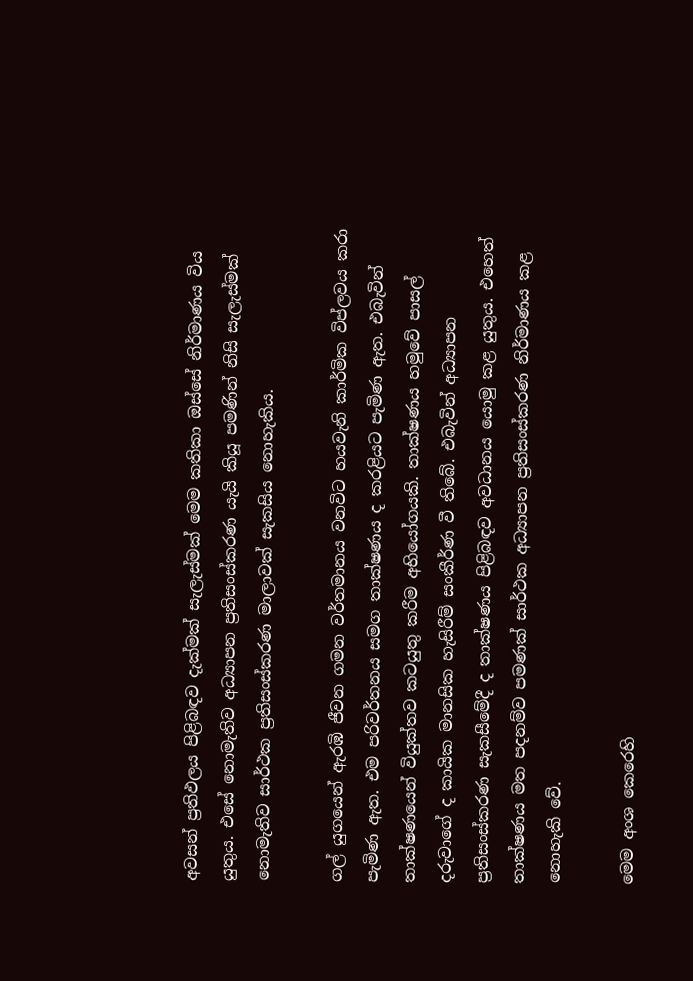අවසන් ප්‍රතිඵලය පිළිබඳව දැක්මක් සැලැස්මක් මෙම කතිකා ඔස්සේ නිර්මාණය විය යුතුය. එසේ නොමැතිව අධ්‍යාපන ප්‍රතිසංස්කරණ යැයි කියූ පමණින් නිසි සැලැස්මක් නොමැතිව සාර්ථක ප්‍රතිසංස්කරණ මාලාවක් සැකසිය නොහැකිය.

ගල් යුගයෙන් ඇරඹි ජීවන ගමන වර්තමානය වනවිට හයවැනි කාර්මික විප්ලවය කරා පැමිණ ඇත. එම පරිවර්තනය සමග තාක්ෂණය ද කරළියට පැමිණ ඇත. එබැවින් තාක්ෂණයෙන් වියුක්තව කටයුතු කරීම අභියෝගයකි. තාක්ෂණය හමුවේ පාසල් දරුවාගේ ද කායික මානසික හැසිරීම් සංකීර්ණ වී තිබේ. එබැවින් අධ්‍යාපන ප්‍රතිසංස්කරණ සැකසීමේදී ද තාක්ෂණය පිළිබඳව අවධානය යොමු කළ යුතුය. එහෙත් තාක්ෂණය මත පදනම්ව පමණක් සාර්ථක අධ්‍යාපන ප්‍රතිසංස්කරණ නිර්මාණය කළ නොහැකි වේ.

මෙම අංශ කෙරෙහි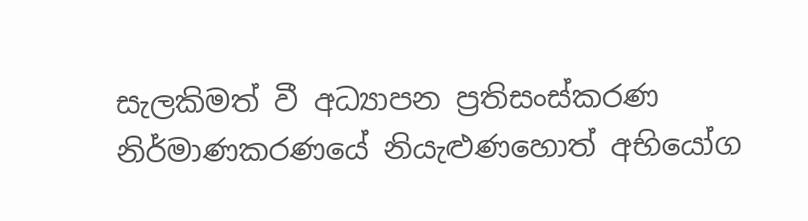සැලකිමත් වී අධ්‍යාපන ප්‍රතිසංස්කරණ නිර්මාණකරණයේ නියැළු‍ණහොත් අභියෝග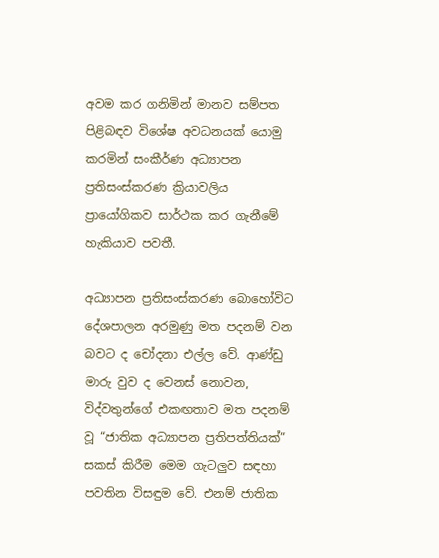අවම කර ගනිමින් මානව සම්පත පිළිබඳව විශේෂ අවධනයක් යොමු කරමින් සංකීර්ණ අධ්‍යාපන ප්‍රතිසංස්කරණ ක්‍රියාවලිය ප්‍රායෝගිකව සාර්ථක කර ගැනීමේ හැකියාව පවතී.

අධ්‍යාපන ප්‍රතිසංස්කරණ බොහෝවිට දේශපාලන අරමුණු මත පදනම් වන බවට ද චෝදනා එල්ල වේ. ආණ්ඩු මාරු වුව ද වෙනස් නොවන, විද්වතුන්ගේ එකඟතාව මත පදනම් වූ “ජාතික අධ්‍යාපන ප්‍රතිපත්තියක්” සකස් කිරීම මෙම ගැටලු‍ව සඳහා පවතින විසඳුම වේ. එනම් ජාතික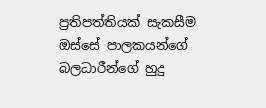ප්‍රතිපත්තියක් සැකසීම ඔස්සේ පාලකයන්ගේ බලධාරීන්ගේ හුදු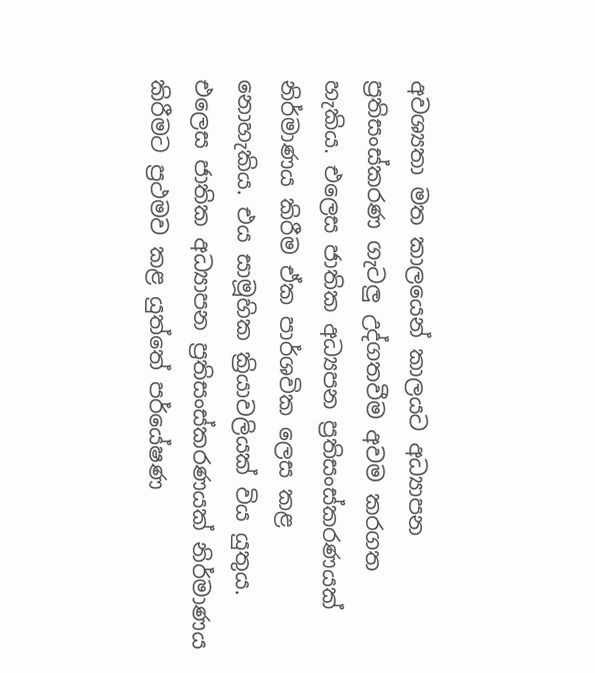අවශ්‍යතා මත කාලයෙන් කාලයට අධ්‍යාපන ප්‍රතිසංස්කරණ ගැටලු‍ උද්ගතවීම අවම කරගත හැකිය. එලෙස ජාතික අධ්‍යපන ප්‍රතිසංස්කරණයක් නිර්මාණය කිරීම ඒක පාර්ශවික ලෙස කළ නොහැකිය. එය සාමූහික ක්‍රියාවලියක් විය යුතුය. එලෙස ජාතික අධ්‍යාපන ප්‍රතිසංස්කරණයක් නිර්මාණය කිරීමට ප්‍රථමව කළ යුත්තේ පර්‌යේෂණ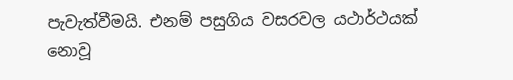පැවැත්වීමයි. එනම් පසුගිය වසරවල යථාර්ථයක් නොවූ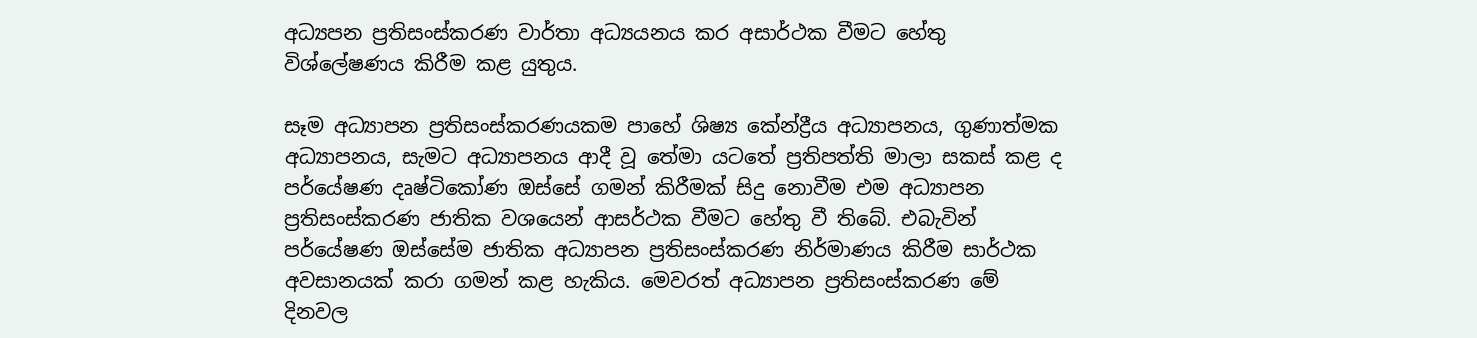අධ්‍යපන ප්‍රතිසංස්කරණ වාර්තා අධ්‍යයනය කර අසාර්ථක වීමට හේතු විශ්ලේෂණය කිරීම කළ යුතුය.

සෑම අධ්‍යාපන ප්‍රතිසංස්කරණයකම පාහේ ශිෂ්‍ය කේන්ද්‍රීය අධ්‍යාපනය, ගුණාත්මක අධ්‍යාපනය, සැමට අධ්‍යාපනය ආදී වූ තේමා යටතේ ප්‍රතිපත්ති මාලා සකස් කළ ද පර්යේෂණ දෘෂ්ටිකෝණ ඔස්සේ ගමන් කිරීමක් සිදු නොවීම එම අධ්‍යාපන ප්‍රතිසංස්කරණ ජාතික වශයෙන් ආසර්ථක වීමට හේතු වී තිබේ. එබැවින් පර්‌යේෂණ ඔස්සේම ජාතික අධ්‍යාපන ප්‍රතිසංස්කරණ නිර්මාණය කිරීම සාර්ථක අවසානයක් කරා ගමන් කළ හැකිය. මෙවරත් අධ්‍යාපන ප්‍රතිසංස්කරණ මේ දිනවල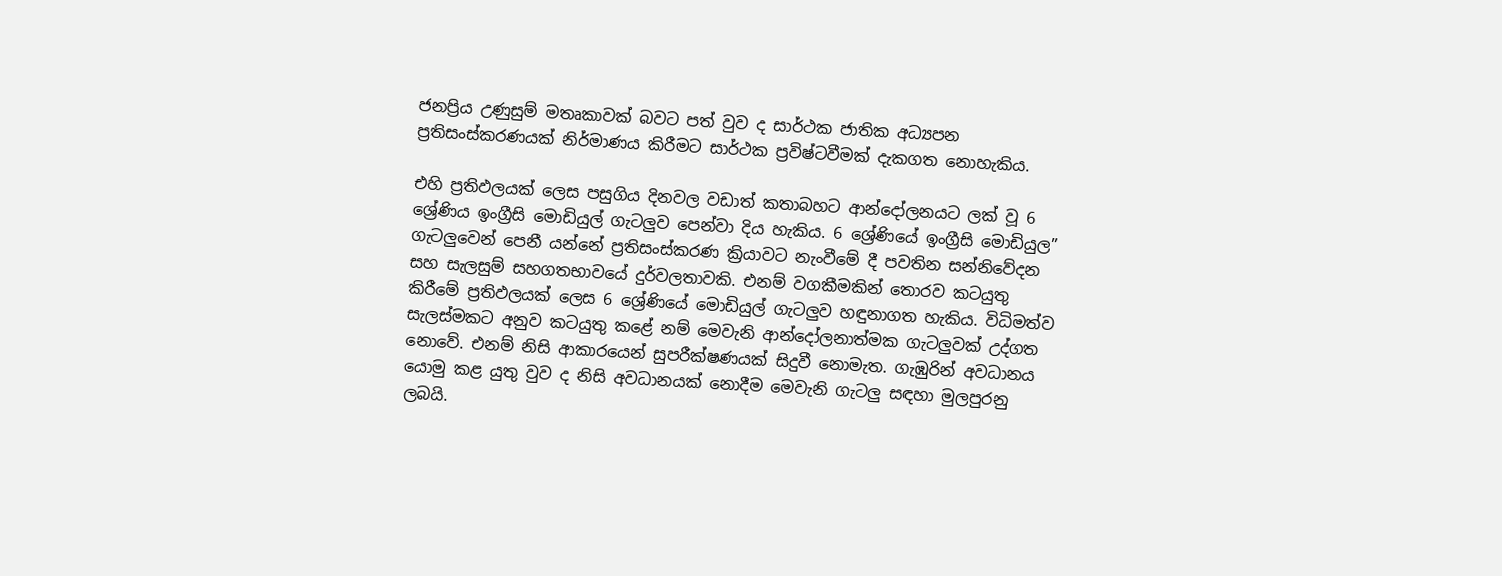ජනප්‍රිය උණුසුම් මතෘකාවක් බවට පත් වුව ද සාර්ථක ජාතික අධ්‍යපන ප්‍රතිසංස්කරණයක් නිර්මාණය කිරීමට සාර්ථක ප්‍රවිෂ්‍ටවීමක් දැකගත නොහැකිය.

එහි ප්‍රතිඵලයක් ලෙස පසුගිය දිනවල වඩාත් කතාබහට ආන්දෝලනයට ලක් වූ 6 ශ්‍රේණිය ඉංග්‍රීසි මොඩියුල් ගැටලු‍ව පෙන්වා දිය හැකිය. 6 ශ්‍රේණියේ ඉංග්‍රීසි මොඩියුල” ගැටලු‍වෙන් පෙනී යන්නේ ප්‍රතිසංස්කරණ ක්‍රියාවට නැංවීමේ දී පවතින සන්නිවේදන සහ සැලසුම් සහගතභාවයේ දුර්වලතාවකි. එනම් වගකීමකින් තොරව කටයුතු කිරීමේ ප්‍රතිඵලයක් ලෙස 6 ශ්‍රේණියේ මොඩියුල් ගැටලු‍ව හඳුනාගත හැකිය. විධිමත්ව සැලස්මකට අනුව කටයුතු කළේ නම් මෙවැනි ආන්දෝලනාත්මක ගැටලු‍වක් උද්ගත නොවේ. එනම් නිසි ආකාරයෙන් සුපරීක්ෂණයක් සිදුවී නොමැත. ගැඹුරින් අවධානය යොමු කළ යුතු වුව ද නිසි අවධානයක් නොදීම මෙවැනි ගැටලු‍ සඳහා මුලපුරනු ලබයි.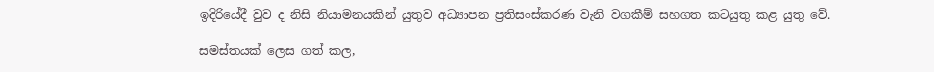ඉදිරියේදී වුව ද නිසි නියාමනයකින් යුතුව අධ්‍යාපන ප්‍රතිසංස්කරණ වැනි වගකීම් සහගත කටයුතු කළ යුතු වේ.

සමස්තයක් ලෙස ගත් කල,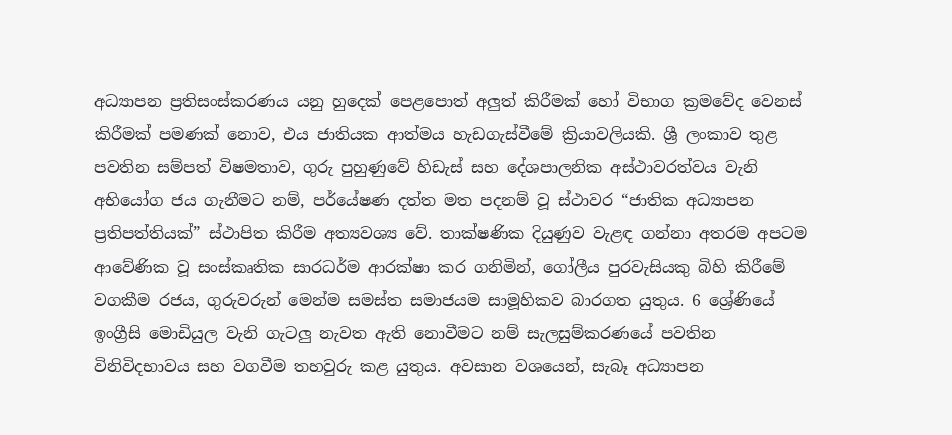අධ්‍යාපන ප්‍රතිසංස්කරණය යනු හුදෙක් පෙළපොත් අලු‍ත් කිරීමක් හෝ විභාග ක්‍රමවේද වෙනස් කිරීමක් පමණක් නොව, එය ජාතියක ආත්මය හැඩගැස්වීමේ ක්‍රියාවලියකි. ශ්‍රී ලංකාව තුළ පවතින සම්පත් විෂමතාව, ගුරු පුහුණුවේ හිඩැස් සහ දේශපාලනික අස්ථාවරත්වය වැනි අභියෝග ජය ගැනීමට නම්, පර්‌යේෂණ දත්ත මත පදනම් වූ ස්ථාවර “ජාතික අධ්‍යාපන ප්‍රතිපත්තියක්” ස්ථාපිත කිරීම අත්‍යවශ්‍ය වේ. තාක්ෂණික දියුණුව වැළඳ ගන්නා අතරම අපටම ආවේණික වූ සංස්කෘතික සාරධර්ම ආරක්ෂා කර ගනිමින්, ගෝලීය පුරවැසියකු බිහි කිරීමේ වගකීම රජය, ගුරුවරුන් මෙන්ම සමස්ත සමාජයම සාමූහිකව බාරගත යුතුය. 6 ශ්‍රේණියේ ඉංග්‍රීසි මොඩියුල වැනි ගැටලු‍ නැවත ඇති නොවීමට නම් සැලසුම්කරණයේ පවතින විනිවිදභාවය සහ වගවීම තහවුරු කළ යුතුය. අවසාන වශයෙන්, සැබෑ අධ්‍යාපන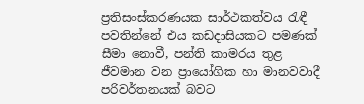ප්‍රතිසංස්කරණයක සාර්ථකත්වය රැඳී පවතින්නේ එය කඩදාසියකට පමණක් සීමා නොවී, පන්ති කාමරය තුළ ජීවමාන වන ප්‍රායෝගික හා මානවවාදී පරිවර්තනයක් බවට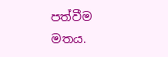පත්වීම මතය.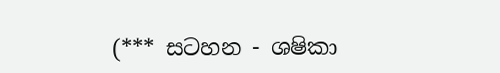(*** සටහන - ශෂිකා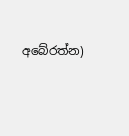අබේරත්න)